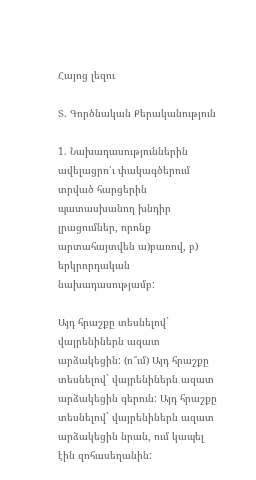Հայոց լեզու

Տ. Գործնական Քերականություն

1. Նախադասություններին ավելացրո՛ւ փակագծերում տրված հարցերին պատասխանող խնդիր լրացումներ, որոնք արտահայտվեն ա)բառով, բ) երկրորդական նախադասությամբ:

Այդ հրաշքը տեսնելով` վայրենիներն ազատ արձակեցին: (ո՞ւմ) Այդ հրաշքը տեսնելով` վայրենիներն ազատ արձակեցին գերուն: Այդ հրաշքը տեսնելով` վայրենիներն ազատ արձակեցին նրան, ում կապել էին զոհասեղանին: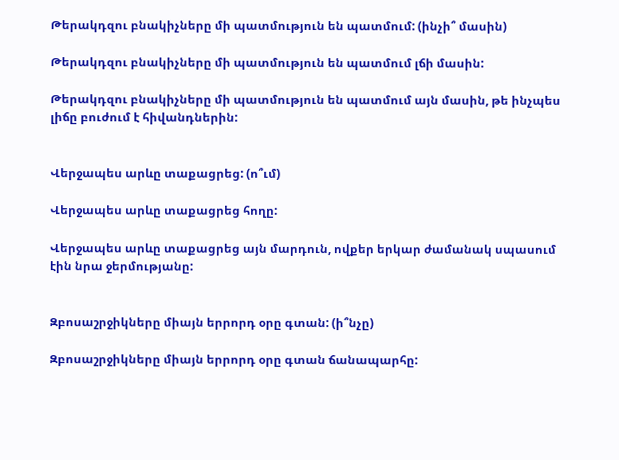Թերակդզու բնակիչները մի պատմություն են պատմում: (ինչի՞ մասին)

Թերակդզու բնակիչները մի պատմություն են պատմում լճի մասին:

Թերակդզու բնակիչները մի պատմություն են պատմում այն մասին, թե ինչպես լիճը բուժում է հիվանդներին:


Վերջապես արևը տաքացրեց: (ո՞ւմ)

Վերջապես արևը տաքացրեց հողը:

Վերջապես արևը տաքացրեց այն մարդուն, ովքեր երկար ժամանակ սպասում էին նրա ջերմությանը:


Զբոսաշրջիկները միայն երրորդ օրը գտան: (ի՞նչը)

Զբոսաշրջիկները միայն երրորդ օրը գտան ճանապարհը: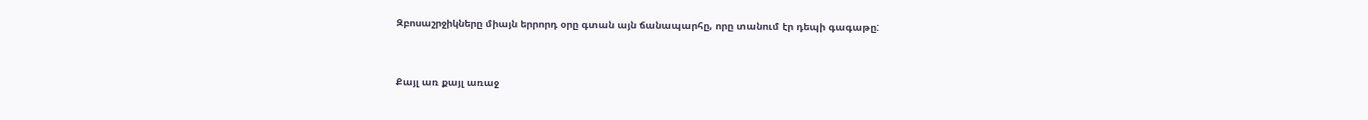Զբոսաշրջիկները միայն երրորդ օրը գտան այն ճանապարհը, որը տանում էր դեպի գագաթը:


Քայլ առ քայլ առաջ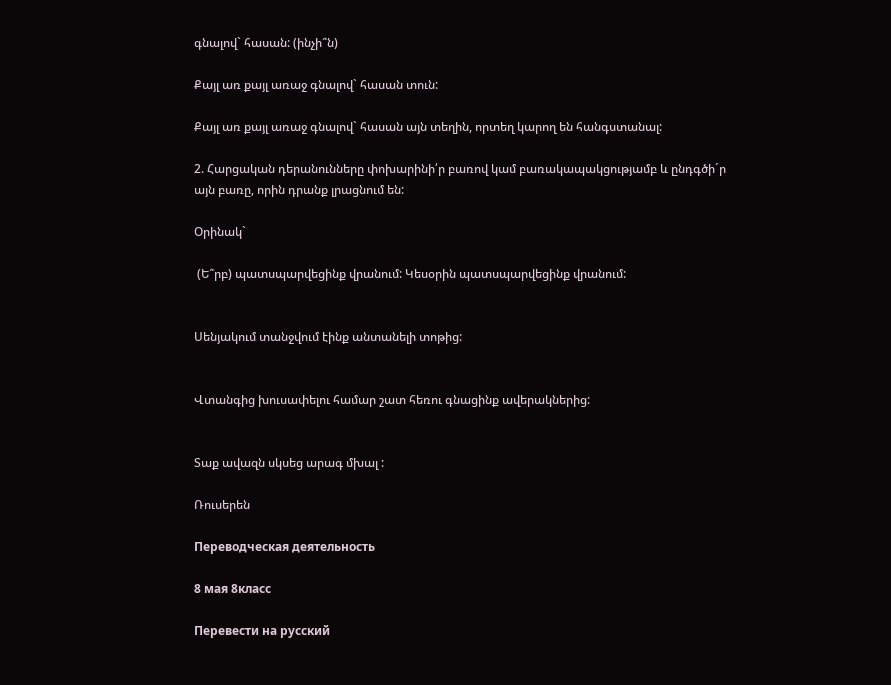գնալով` հասան: (ինչի՞ն)

Քայլ առ քայլ առաջ գնալով` հասան տուն:

Քայլ առ քայլ առաջ գնալով` հասան այն տեղին, որտեղ կարող են հանգստանալ:

2. Հարցական դերանունները փոխարինի՛ր բառով կամ բառակապակցությամբ և ընդգծի´ր այն բառը, որին դրանք լրացնում են:

Օրինակ`

 (Ե՞րբ) պատսպարվեցինք վրանում: Կեսօրին պատսպարվեցինք վրանում:


Սենյակում տանջվում էինք անտանելի տոթից:


Վտանգից խուսափելու համար շատ հեռու գնացինք ավերակներից:


Տաք ավազն սկսեց արագ մխալ :

Ռուսերեն

Переводческая деятельность

8 мая 8класс

Перевести на русский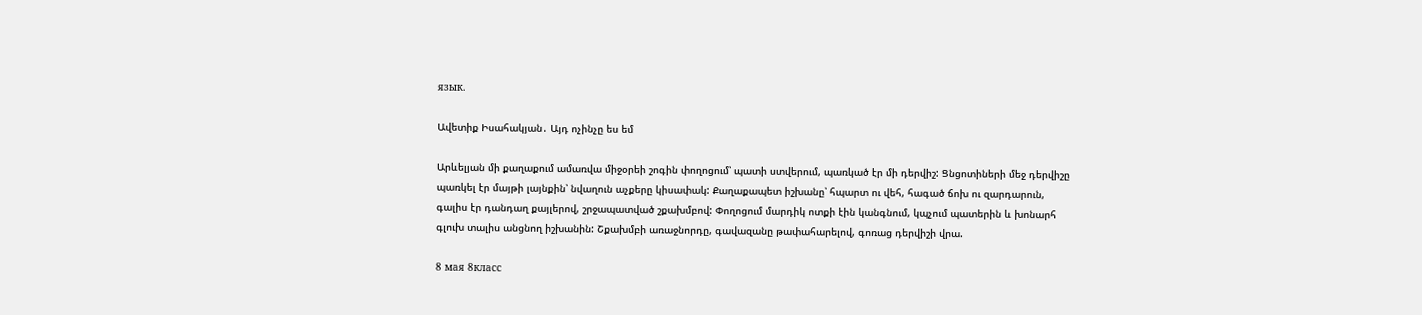язык.

Ավետիք Իսահակյան․ Այդ ոչինչը ես եմ

Արևելյան մի քաղաքում ամառվա միջօրեի շոգին փողոցում՝ պատի ստվերում, պառկած էր մի դերվիշ: Ցնցոտիների մեջ դերվիշը պառկել էր մայթի լայնքին՝ նվաղուն աչքերը կիսափակ: Քաղաքապետ իշխանը՝ հպարտ ու վեհ, հագած ճոխ ու զարդարուն, գալիս էր դանդաղ քայլերով, շրջապատված շքախմբով: Փողոցում մարդիկ ոտքի էին կանգնում, կպչում պատերին և խոնարհ գլուխ տալիս անցնող իշխանին: Շքախմբի առաջնորդը, գավազանը թափահարելով, գոռաց դերվիշի վրա.

8 мая 8класс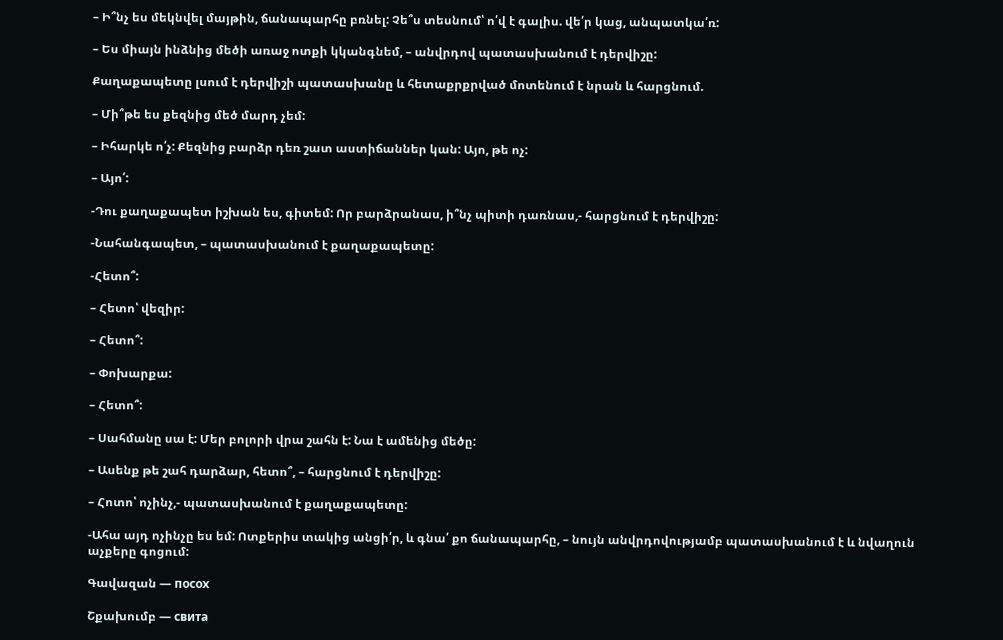– Ի՞նչ ես մեկնվել մայթին, ճանապարհը բռնել: Չե՞ս տեսնում՝ ո՛վ է գալիս. վե՛ր կաց, անպատկա՛ռ:

– Ես միայն ինձնից մեծի առաջ ոտքի կկանգնեմ, – անվրդով պատասխանում է դերվիշը:

Քաղաքապետը լսում է դերվիշի պատասխանը և հետաքրքրված մոտենում է նրան և հարցնում.

– Մի՞թե ես քեզնից մեծ մարդ չեմ:

– Իհարկե ո՛չ: Քեզնից բարձր դեռ շատ աստիճաններ կան: Այո, թե ոչ:

– Այո՛:

-Դու քաղաքապետ իշխան ես, գիտեմ: Որ բարձրանաս, ի՞նչ պիտի դառնաս,- հարցնում է դերվիշը:

-Նահանգապետ, – պատասխանում է քաղաքապետը:

-Հետո՞:

– Հետո՝ վեզիր:

– Հետո՞:

– Փոխարքա:

– Հետո՞:

– Սահմանը սա է: Մեր բոլորի վրա շահն է: Նա է ամենից մեծը:

– Ասենք թե շահ դարձար, հետո՞, – հարցնում է դերվիշը:

– Հոտո՝ ոչինչ,- պատասխանում է քաղաքապետը:

-Ահա այդ ոչինչը ես եմ: Ոտքերիս տակից անցի՛ր, և գնա՛ քո ճանապարհը, – նույն անվրդովությամբ պատասխանում է և նվաղուն աչքերը գոցում:

Գավազան — посох

Շքախումբ — свита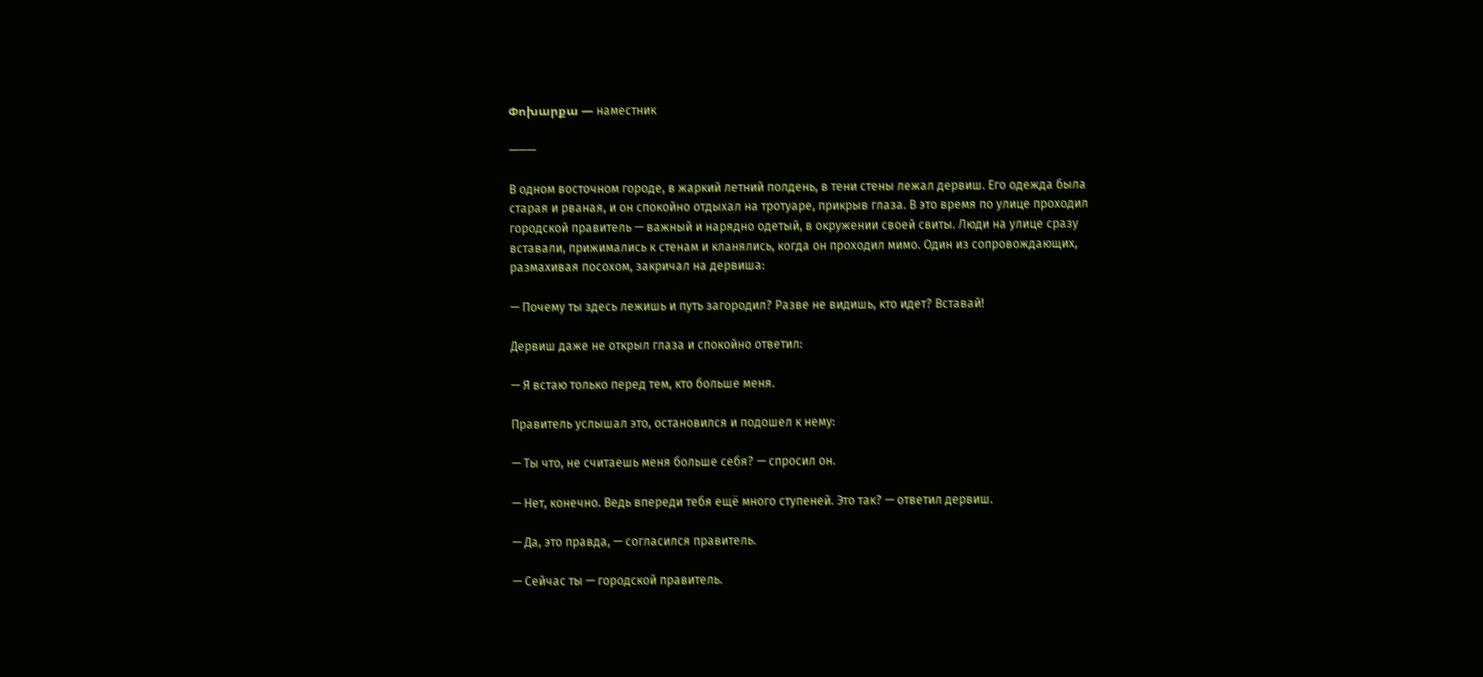Փոխարքա — наместник

———

В одном восточном городе, в жаркий летний полдень, в тени стены лежал дервиш. Его одежда была старая и рваная, и он спокойно отдыхал на тротуаре, прикрыв глаза. В это время по улице проходил городской правитель — важный и нарядно одетый, в окружении своей свиты. Люди на улице сразу вставали, прижимались к стенам и кланялись, когда он проходил мимо. Один из сопровождающих, размахивая посохом, закричал на дервиша:

— Почему ты здесь лежишь и путь загородил? Разве не видишь, кто идет? Вставай!

Дервиш даже не открыл глаза и спокойно ответил:

— Я встаю только перед тем, кто больше меня.

Правитель услышал это, остановился и подошел к нему:

— Ты что, не считаешь меня больше себя? — спросил он.

— Нет, конечно. Ведь впереди тебя ещё много ступеней. Это так? — ответил дервиш.

— Да, это правда, — согласился правитель.

— Сейчас ты — городской правитель.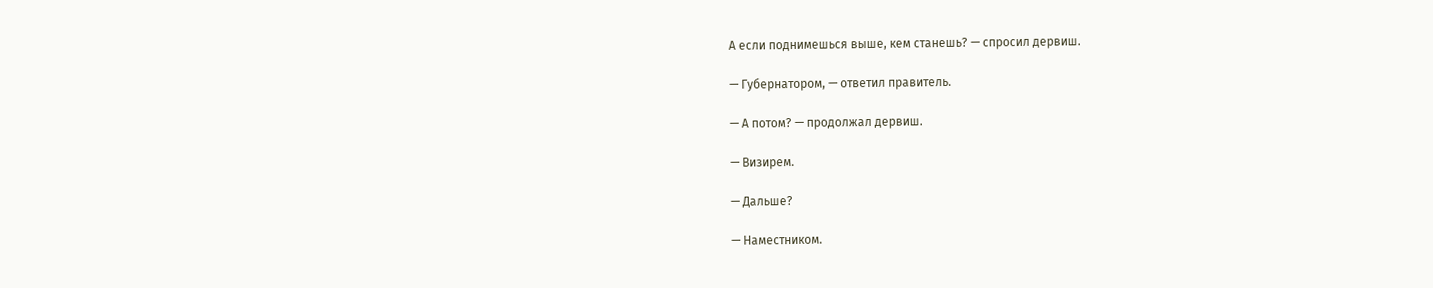А если поднимешься выше, кем станешь? — спросил дервиш.

— Губернатором, — ответил правитель.

— А потом? — продолжал дервиш.

— Визирем.

— Дальше?

— Наместником.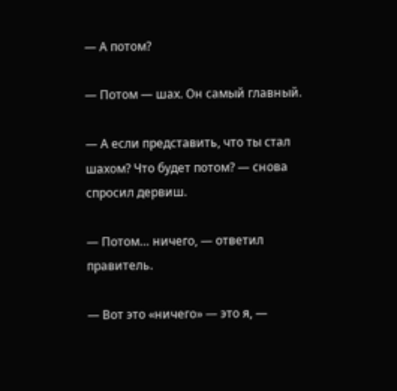— А потом?

— Потом — шах. Он самый главный.

— А если представить, что ты стал шахом? Что будет потом? — снова спросил дервиш.

— Потом… ничего, — ответил правитель.

— Вот это «ничего» — это я, —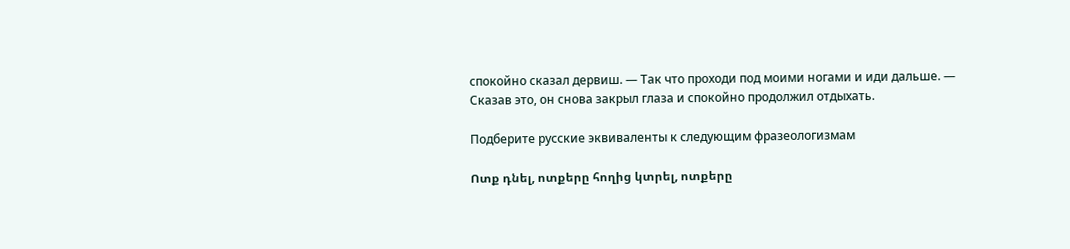спокойно сказал дервиш. — Так что проходи под моими ногами и иди дальше. — Сказав это, он снова закрыл глаза и спокойно продолжил отдыхать.

Подберите русские эквиваленты к следующим фразеологизмам

Ոտք դնել, ոտքերը հողից կտրել, ոտքերը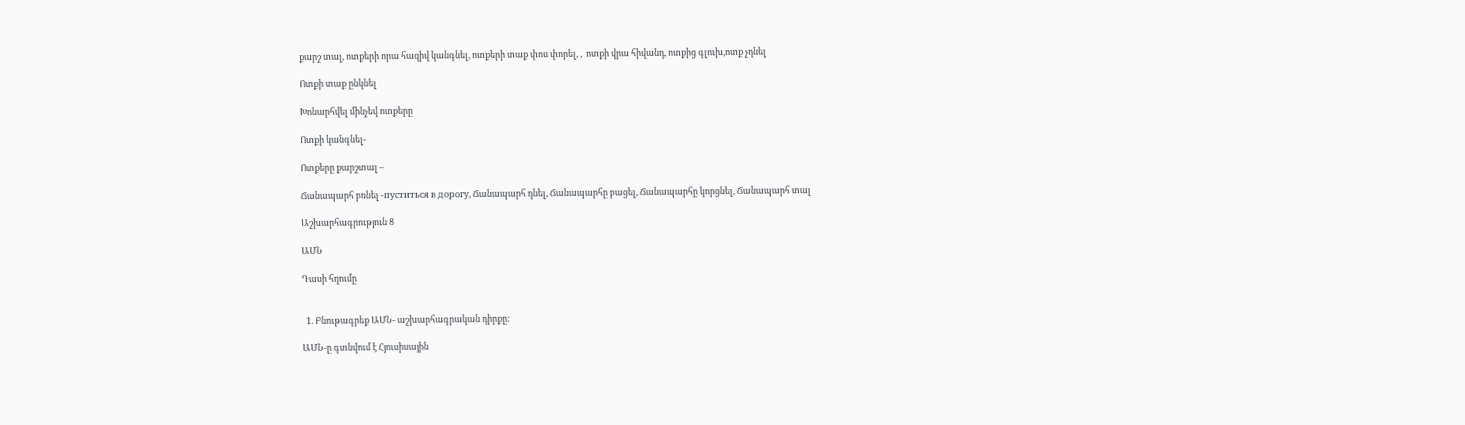քարշ տալ, ոտքերի որա հազիվ կանգնել, ոտքերի տաք փոս փորել, ,  ոտքի վրա հիվանդ, ոտքից գլուխ,ոտք չդնել

Ոտքի տաք ընկնել

Խոնարհվել մինչեվ ոտքերը

Ոտքի կանգնել-

Ոտքերը քարշտալ –

Ճանապարհ բռնել -пуститься в дорогу, Ճանապարհ դնել, Ճանապարհը բացել, Ճանապարհը կորցնել, Ճանապարհ տալ

Աշխարհագրություն 8

ԱՄՆ

Դասի հղումը


  1. Բնութագրեք ԱՄՆ- աշխարհագրական դիրքը:

ԱՄՆ-ը գտնվում է Հյուսիսային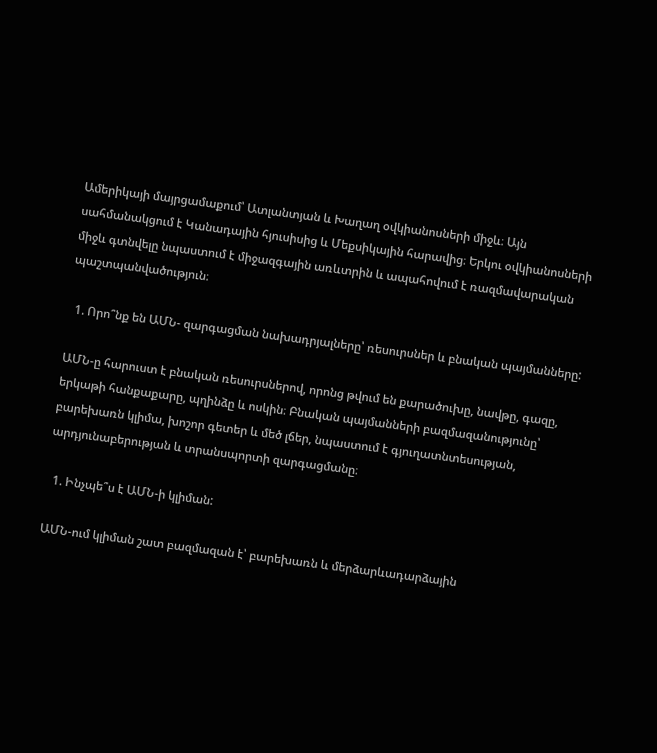Ամերիկայի մայրցամաքում՝ Ատլանտյան և Խաղաղ օվկիանոսների միջև։ Այն սահմանակցում է Կանադային հյուսիսից և Մեքսիկային հարավից։ Երկու օվկիանոսների միջև գտնվելը նպաստում է միջազգային առևտրին և ապահովում է ռազմավարական պաշտպանվածություն։

  1. Որո՞նք են ԱՄՆ- զարգացման նախադրյալները՝ ռեսուրսներ և բնական պայմանները:

ԱՄՆ-ը հարուստ է բնական ռեսուրսներով, որոնց թվում են քարածուխը, նավթը, գազը, երկաթի հանքաքարը, պղինձը և ոսկին։ Բնական պայմանների բազմազանությունը՝ բարեխառն կլիմա, խոշոր գետեր և մեծ լճեր, նպաստում է գյուղատնտեսության, արդյունաբերության և տրանսպորտի զարգացմանը։

  1. Ինչպե՞ս է ԱՄՆ-ի կլիման:

ԱՄՆ-ում կլիման շատ բազմազան է՝ բարեխառն և մերձարևադարձային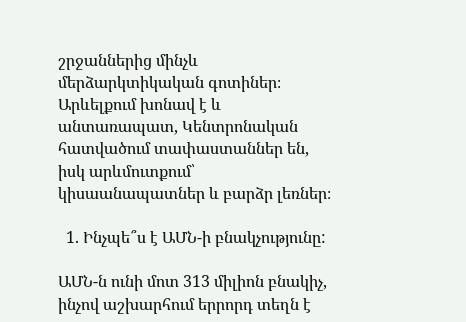շրջաններից մինչև մերձարկտիկական գոտիներ։ Արևելքում խոնավ է և անտառապատ, Կենտրոնական հատվածում տափաստաններ են, իսկ արևմուտքում՝ կիսաանապատներ և բարձր լեռներ։

  1. Ինչպե՞ս է ԱՄՆ-ի բնակչությունը:

ԱՄՆ-ն ունի մոտ 313 միլիոն բնակիչ, ինչով աշխարհում երրորդ տեղն է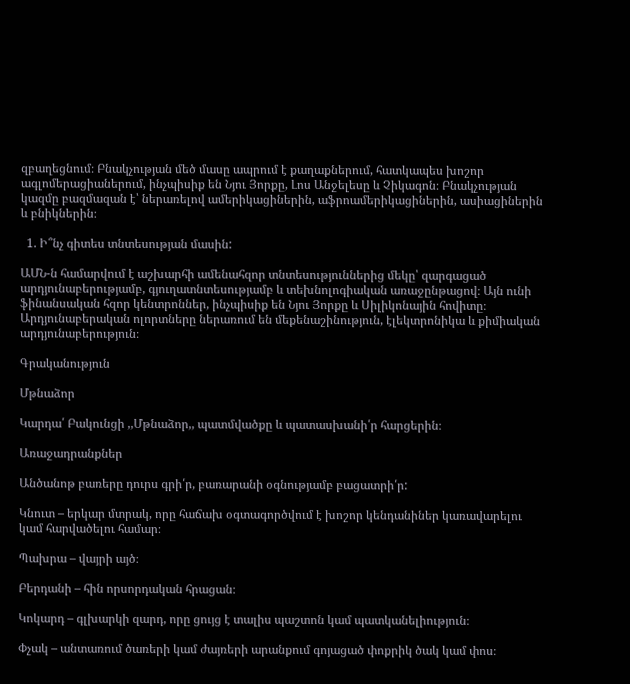զբաղեցնում։ Բնակչության մեծ մասը ապրում է քաղաքներում, հատկապես խոշոր ագլոմերացիաներում, ինչպիսիք են Նյու Յորքը, Լոս Անջելեսը և Չիկագոն։ Բնակչության կազմը բազմազան է՝ ներառելով ամերիկացիներին, աֆրոամերիկացիներին, ասիացիներին և բնիկներին։

  1. Ի՞նչ գիտես տնտեսության մասին:

ԱՄՆ-ն համարվում է աշխարհի ամենահզոր տնտեսություններից մեկը՝ զարգացած արդյունաբերությամբ, գյուղատնտեսությամբ և տեխնոլոգիական առաջընթացով։ Այն ունի ֆինանսական հզոր կենտրոններ, ինչպիսիք են Նյու Յորքը և Սիլիկոնային հովիտը։ Արդյունաբերական ոլորտները ներառում են մեքենաշինություն, էլեկտրոնիկա և քիմիական արդյունաբերություն։

Գրականություն

Մթնաձոր

Կարդա՛ Բակունցի ,,Մթնաձոր,, պատմվածքը և պատասխանի՛ր հարցերին։

Առաջադրանքներ

Անծանոթ բառերը դուրս գրի՛ր, բառարանի օգնությամբ բացատրի՛ր:

Կնուտ – երկար մտրակ, որը հաճախ օգտագործվում է խոշոր կենդանիներ կառավարելու կամ հարվածելու համար։

Պախրա – վայրի այծ։

Բերդանի – հին որսորդական հրացան։

Կոկարդ – գլխարկի զարդ, որը ցույց է տալիս պաշտոն կամ պատկանելիություն։

Փչակ – անտառում ծառերի կամ ժայռերի արանքում գոյացած փոքրիկ ծակ կամ փոս։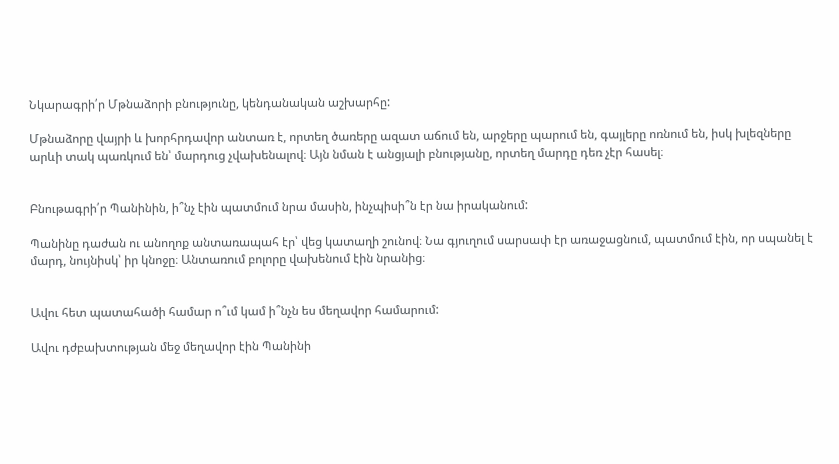Նկարագրի՛ր Մթնաձորի բնությունը, կենդանական աշխարհը:

Մթնաձորը վայրի և խորհրդավոր անտառ է, որտեղ ծառերը ազատ աճում են, արջերը պարում են, գայլերը ոռնում են, իսկ խլեզները արևի տակ պառկում են՝ մարդուց չվախենալով։ Այն նման է անցյալի բնությանը, որտեղ մարդը դեռ չէր հասել։


Բնութագրի՛ր Պանինին, ի՞նչ էին պատմում նրա մասին, ինչպիսի՞ն էր նա իրականում:

Պանինը դաժան ու անողոք անտառապահ էր՝ վեց կատաղի շունով։ Նա գյուղում սարսափ էր առաջացնում, պատմում էին, որ սպանել է մարդ, նույնիսկ՝ իր կնոջը։ Անտառում բոլորը վախենում էին նրանից։


Ավու հետ պատահածի համար ո՞ւմ կամ ի՞նչն ես մեղավոր համարում:

Ավու դժբախտության մեջ մեղավոր էին Պանինի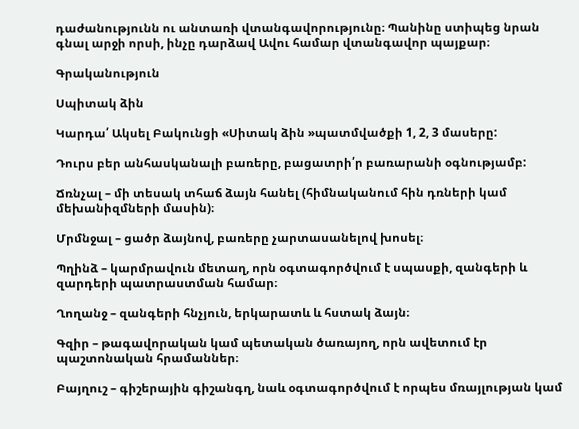դաժանությունն ու անտառի վտանգավորությունը։ Պանինը ստիպեց նրան գնալ արջի որսի, ինչը դարձավ Ավու համար վտանգավոր պայքար։

Գրականություն

Սպիտակ ձին

Կարդա՛ Ակսել Բակունցի «Սիտակ ձին »պատմվածքի 1, 2, 3 մասերը:

Դուրս բեր անհասկանալի բառերը, բացատրի՛ր բառարանի օգնությամբ:

Ճռնչալ – մի տեսակ տհաճ ձայն հանել (հիմնականում հին դռների կամ մեխանիզմների մասին)։

Մրմնջալ – ցածր ձայնով, բառերը չարտասանելով խոսել։

Պղինձ – կարմրավուն մետաղ, որն օգտագործվում է սպասքի, զանգերի և զարդերի պատրաստման համար։

Ղողանջ – զանգերի հնչյուն, երկարատև և հստակ ձայն։

Գզիր – թագավորական կամ պետական ծառայող, որն ավետում էր պաշտոնական հրամաններ։

Բայղուշ – գիշերային գիշանգղ, նաև օգտագործվում է որպես մռայլության կամ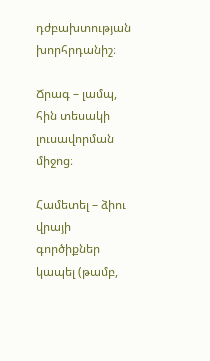դժբախտության խորհրդանիշ։

Ճրագ – լամպ, հին տեսակի լուսավորման միջոց։

Համետել – ձիու վրայի գործիքներ կապել (թամբ,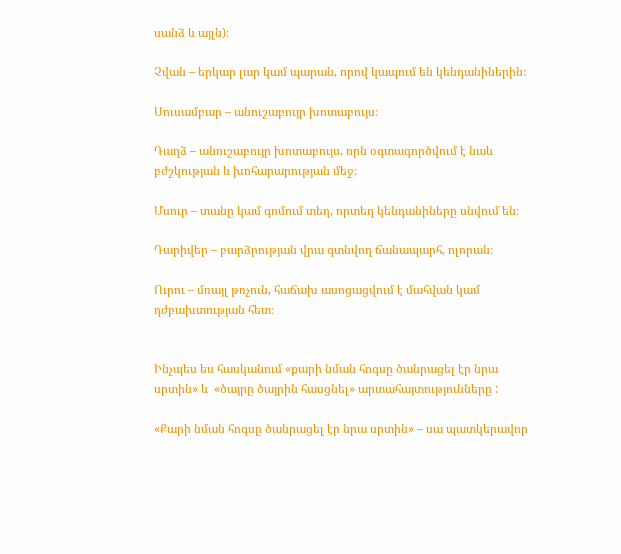սանձ և այլն)։

Չվան – երկար լար կամ պարան, որով կապում են կենդանիներին։

Սուսամբար – անուշաբույր խոտաբույս։

Դաղձ – անուշաբույր խոտաբույս, որն օգտագործվում է նաև բժշկության և խոհարարության մեջ։

Մսուր – տանը կամ գոմում տեղ, որտեղ կենդանիները սնվում են։

Դարիվեր – բարձրության վրա գտնվող ճանապարհ, ոլորան։

Ուրու – մռայլ թռչուն, հաճախ ասոցացվում է մահվան կամ դժբախտության հետ։


Ինչպես ես հասկանում «քարի նման հոգսը ծանրացել էր նրա սրտին» և  «ծայրը ծայրին հասցնել» արտահայտությունները :

«Քարի նման հոգսը ծանրացել էր նրա սրտին» – սա պատկերավոր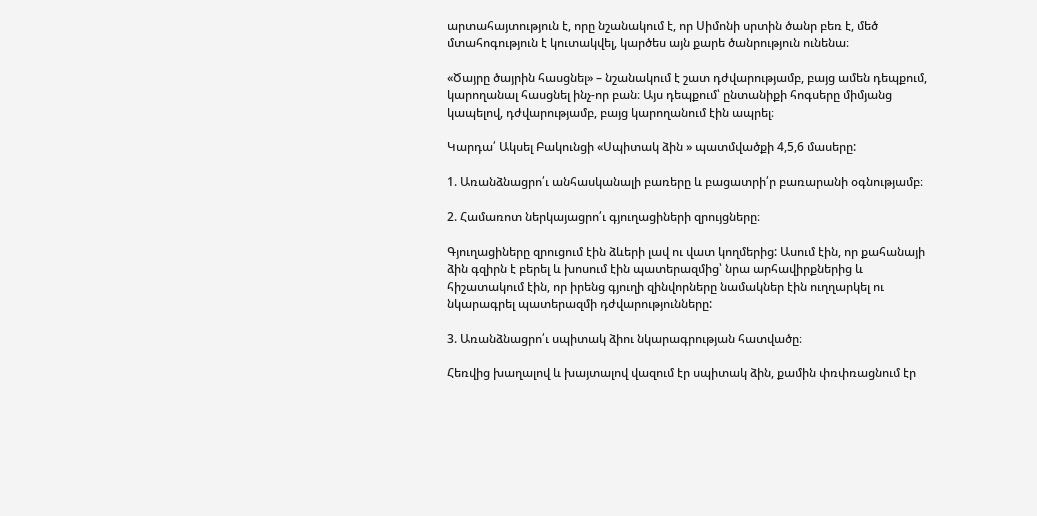արտահայտություն է, որը նշանակում է, որ Սիմոնի սրտին ծանր բեռ է, մեծ մտահոգություն է կուտակվել, կարծես այն քարե ծանրություն ունենա։

«Ծայրը ծայրին հասցնել» – նշանակում է շատ դժվարությամբ, բայց ամեն դեպքում, կարողանալ հասցնել ինչ-որ բան։ Այս դեպքում՝ ընտանիքի հոգսերը միմյանց կապելով, դժվարությամբ, բայց կարողանում էին ապրել։

Կարդա՛ Ակսել Բակունցի «Սպիտակ ձին » պատմվածքի 4,5,6 մասերը:

1. Առանձնացրո՛ւ անհասկանալի բառերը և բացատրի՛ր բառարանի օգնությամբ։

2. Համառոտ ներկայացրո՛ւ գյուղացիների զրույցները։

Գյուղացիները զրուցում էին ձևերի լավ ու վատ կողմերից: Ասում էին, որ քահանայի ձին գզիրն է բերել և խոսում էին պատերազմից՝ նրա արհավիրքներից և հիշատակում էին, որ իրենց գյուղի զինվորները նամակներ էին ուղղարկել ու նկարագրել պատերազմի դժվարությունները:

3. Առանձնացրո՛ւ սպիտակ ձիու նկարագրության հատվածը։

Հեռվից խաղալով և խայտալով վազում էր սպիտակ ձին, քամին փռփռացնում էր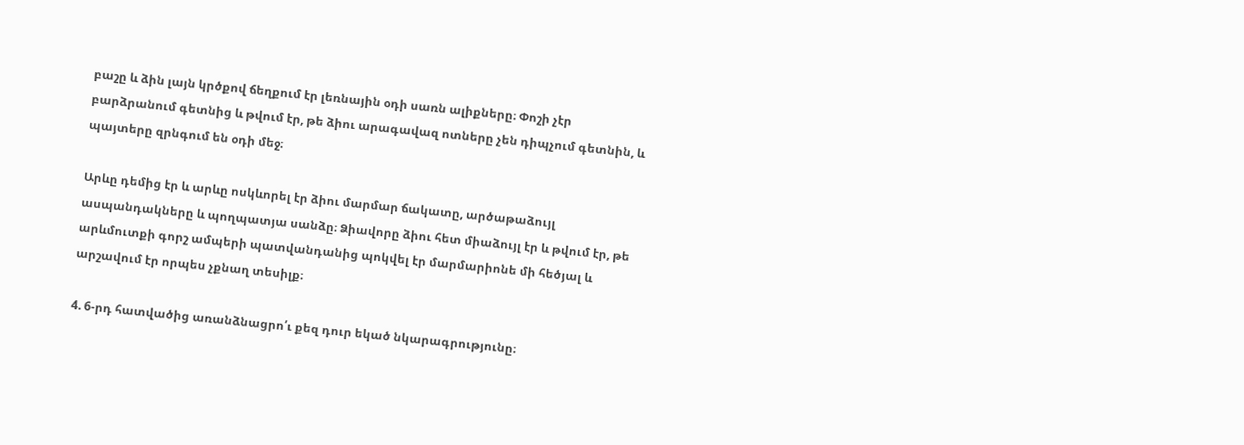բաշը և ձին լայն կրծքով ճեղքում էր լեռնային օդի սառն ալիքները։ Փոշի չէր բարձրանում գետնից և թվում էր, թե ձիու արագավազ ոտները չեն դիպչում գետնին, և պայտերը զրնգում են օդի մեջ։

Արևը դեմից էր և արևը ոսկևորել էր ձիու մարմար ճակատը, արծաթաձույլ ասպանդակները և պողպատյա սանձը։ Ձիավորը ձիու հետ միաձույլ էր և թվում էր, թե արևմուտքի գորշ ամպերի պատվանդանից պոկվել էր մարմարիոնե մի հեծյալ և արշավում էր որպես չքնաղ տեսիլք։

4. 6-րդ հատվածից առանձնացրո՛ւ քեզ դուր եկած նկարագրությունը։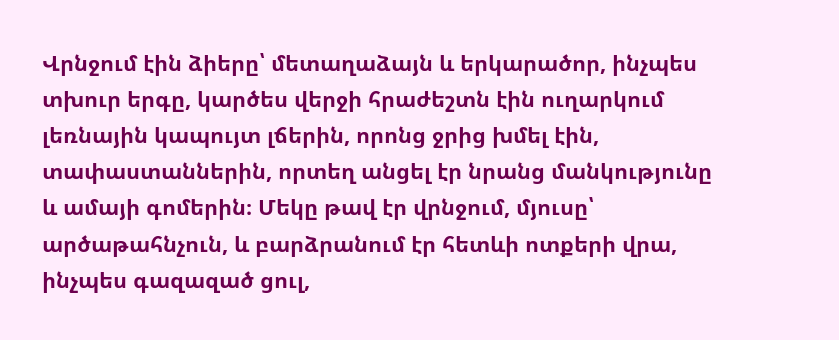Վրնջում էին ձիերը՝ մետաղաձայն և երկարածոր, ինչպես տխուր երգը, կարծես վերջի հրաժեշտն էին ուղարկում լեռնային կապույտ լճերին, որոնց ջրից խմել էին, տափաստաններին, որտեղ անցել էր նրանց մանկությունը և ամայի գոմերին։ Մեկը թավ էր վրնջում, մյուսը՝ արծաթահնչուն, և բարձրանում էր հետևի ոտքերի վրա, ինչպես գազազած ցուլ,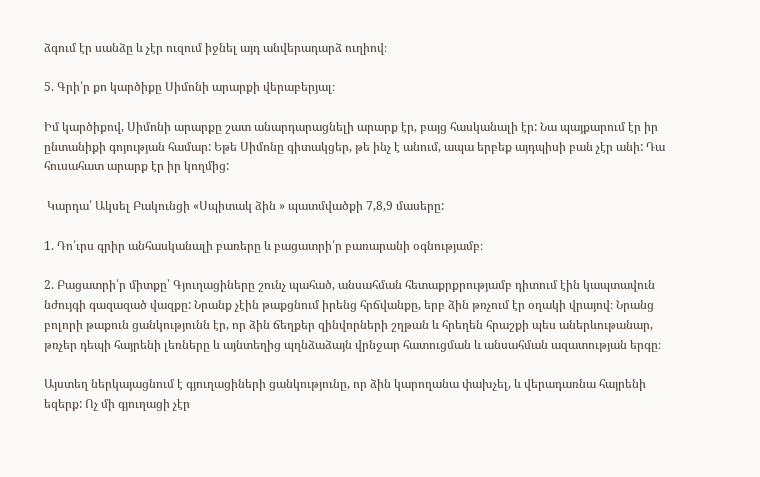ձգում էր սանձը և չէր ուզում իջնել այդ անվերադարձ ուղիով։

5. Գրի՛ր քո կարծիքը Սիմոնի արարքի վերաբերյալ։

Իմ կարծիքով, Սիմոնի արարքը շատ անարդարացնելի արարք էր, բայց հասկանալի էր: Նա պայքարում էր իր ընտանիքի գոյության համար: Եթե Սիմոնը գիտակցեր, թե ինչ է անում, ապա երբեք այդպիսի բան չէր անի: Դա հուսահատ արարք էր իր կողմից:

 Կարդա՛ Ակսել Բակունցի «Սպիտակ ձին » պատմվածքի 7,8,9 մասերը:

1. Դո՛ւրս գրիր անհասկանալի բառերը և բացատրի՛ր բառարանի օգնությամբ։

2. Բացատրի՛ր միտքը՝ Գյուղացիները շունչ պահած, անսահման հետաքրքրությամբ դիտում էին կապտավուն նժույգի գազազած վազքը: Նրանք չէին թաքցնում իրենց հրճվանքը, երբ ձին թռչում էր օղակի վրայով։ Նրանց բոլորի թաքուն ցանկությունն էր, որ ձին ճեղքեր զինվորների շղթան և հրեղեն հրաշքի պես աներևութանար, թռչեր դեպի հայրենի լեռները և այնտեղից պղնձաձայն վրնջար հատուցման և անսահման ազատության երգը։

Այստեղ ներկայացնում է գյուղացիների ցանկությունը, որ ձին կարողանա փախչել, և վերադառնա հայրենի եզերք: Ոչ մի գյուղացի չէր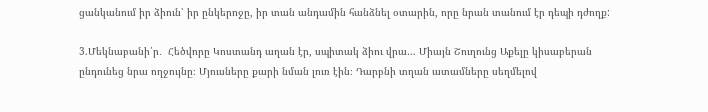ցանկանում իր ձիուն՝ իր ընկերոջը, իր տան անդամին հանձնել օտարին, որը նրան տանում էր դեպի դժողք:

3.Մեկնաբանի՛ր․  Հեծվորը Կոստանդ աղան էր, սպիտակ ձիու վրա… Միայն Շուղունց Աքելը կիսաբերան ընդունեց նրա ողջույնը։ Մյուսները քարի նման լուռ էին։ Դարբնի տղան ատամները սեղմելով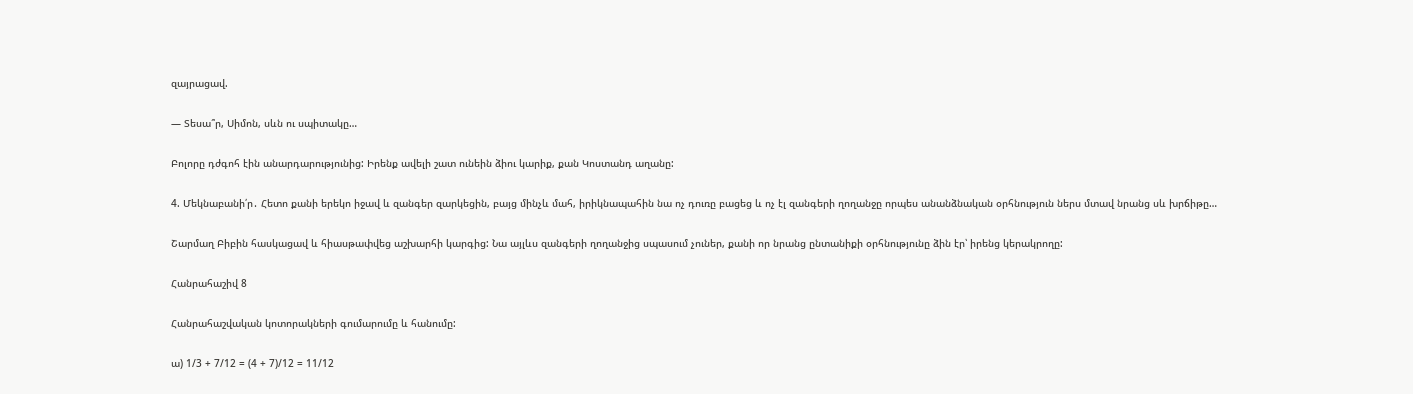զայրացավ.

— Տեսա՞ր, Սիմոն, սևն ու սպիտակը…

Բոլորը դժգոհ էին անարդարությունից: Իրենք ավելի շատ ունեին ձիու կարիք, քան Կոստանդ աղանը:

4. Մեկնաբանի՛ր․ Հետո քանի երեկո իջավ և զանգեր զարկեցին, բայց մինչև մահ, իրիկնապահին նա ոչ դուռը բացեց և ոչ էլ զանգերի ղողանջը որպես անանձնական օրհնություն ներս մտավ նրանց սև խրճիթը…

Շարմաղ Բիբին հասկացավ և հիասթափվեց աշխարհի կարգից: Նա այլևս զանգերի ղողանջից սպասում չուներ, քանի որ նրանց ընտանիքի օրհնությունը ձին էր՝ իրենց կերակրողը:

Հանրահաշիվ 8

Հանրահաշվական կոտորակների գումարումը և հանումը:

ա) 1/3 + 7/12 = (4 + 7)/12 = 11/12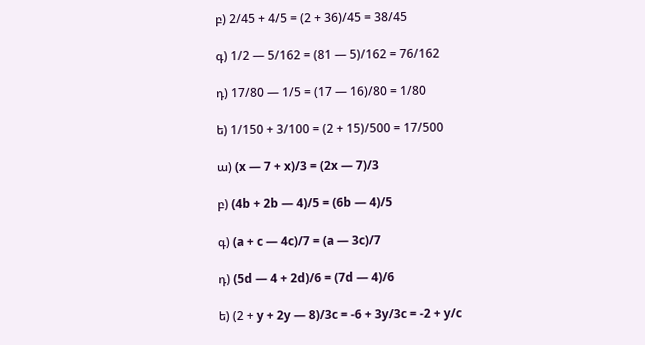բ) 2/45 + 4/5 = (2 + 36)/45 = 38/45

գ) 1/2 — 5/162 = (81 — 5)/162 = 76/162

դ) 17/80 — 1/5 = (17 — 16)/80 = 1/80

ե) 1/150 + 3/100 = (2 + 15)/500 = 17/500

ա) (x — 7 + x)/3 = (2x — 7)/3

բ) (4b + 2b — 4)/5 = (6b — 4)/5

գ) (a + c — 4c)/7 = (a — 3c)/7

դ) (5d — 4 + 2d)/6 = (7d — 4)/6

ե) (2 + y + 2y — 8)/3c = -6 + 3y/3c = -2 + y/c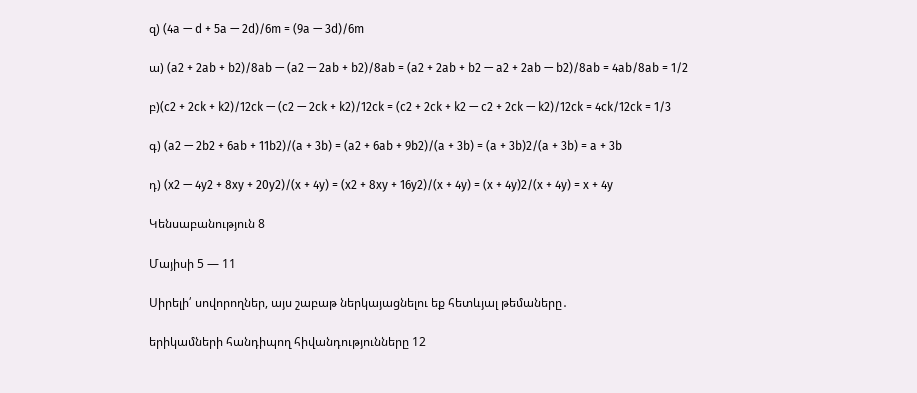զ) (4a — d + 5a — 2d)/6m = (9a — 3d)/6m

ա) (a2 + 2ab + b2)/8ab — (a2 — 2ab + b2)/8ab = (a2 + 2ab + b2 — a2 + 2ab — b2)/8ab = 4ab/8ab = 1/2

բ)(c2 + 2ck + k2)/12ck — (c2 — 2ck + k2)/12ck = (c2 + 2ck + k2 — c2 + 2ck — k2)/12ck = 4ck/12ck = 1/3

գ) (a2 — 2b2 + 6ab + 11b2)/(a + 3b) = (a2 + 6ab + 9b2)/(a + 3b) = (a + 3b)2/(a + 3b) = a + 3b

դ) (x2 — 4y2 + 8xy + 20y2)/(x + 4y) = (x2 + 8xy + 16y2)/(x + 4y) = (x + 4y)2/(x + 4y) = x + 4y

Կենսաբանություն 8

Մայիսի 5 — 11

Սիրելի՛ սովորողներ, այս շաբաթ ներկայացնելու եք հետևյալ թեմաները․

երիկամների հանդիպող հիվանդությունները 12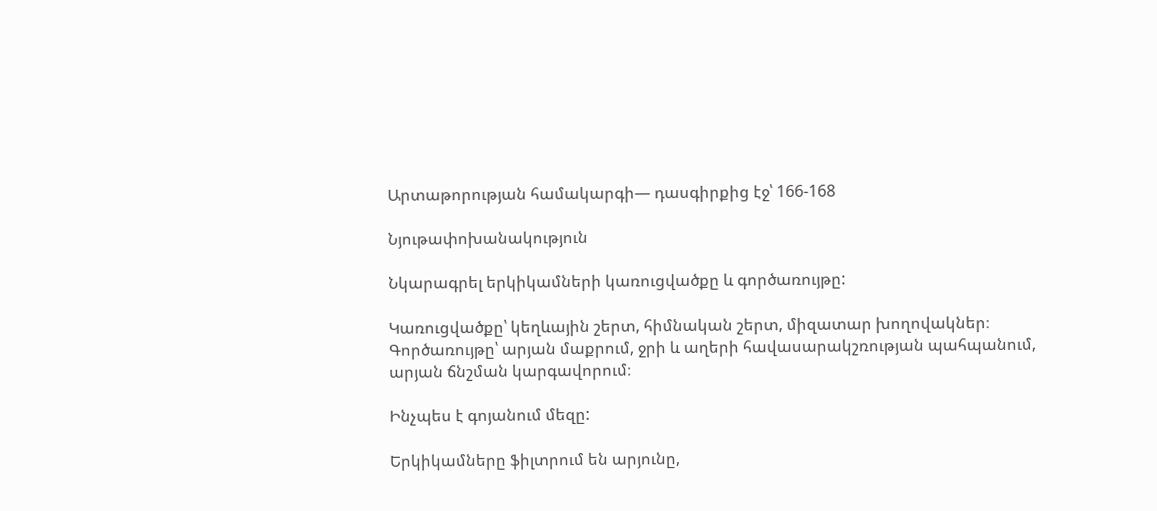Արտաթորության համակարգի— դասգիրքից էջ՝ 166-168

Նյութափոխանակություն

Նկարագրել երկիկամների կառուցվածքը և գործառույթը:

Կառուցվածքը՝ կեղևային շերտ, հիմնական շերտ, միզատար խողովակներ։
Գործառույթը՝ արյան մաքրում, ջրի և աղերի հավասարակշռության պահպանում, արյան ճնշման կարգավորում։

Ինչպես է գոյանում մեզը:

Երկիկամները ֆիլտրում են արյունը,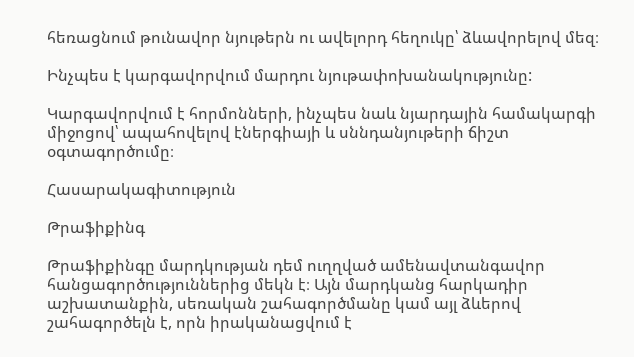հեռացնում թունավոր նյութերն ու ավելորդ հեղուկը՝ ձևավորելով մեզ։

Ինչպես է կարգավորվում մարդու նյութափոխանակությունը:

Կարգավորվում է հորմոնների, ինչպես նաև նյարդային համակարգի միջոցով՝ ապահովելով էներգիայի և սննդանյութերի ճիշտ օգտագործումը։

Հասարակագիտություն

Թրաֆիքինգ

Թրաֆիքինգը մարդկության դեմ ուղղված ամենավտանգավոր հանցագործություններից մեկն է։ Այն մարդկանց հարկադիր աշխատանքին, սեռական շահագործմանը կամ այլ ձևերով շահագործելն է, որն իրականացվում է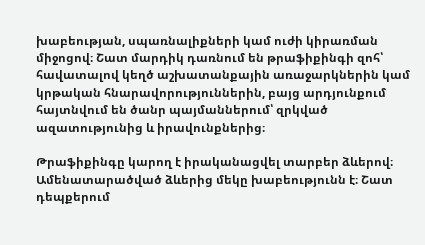խաբեության, սպառնալիքների կամ ուժի կիրառման միջոցով։ Շատ մարդիկ դառնում են թրաֆիքինգի զոհ՝ հավատալով կեղծ աշխատանքային առաջարկներին կամ կրթական հնարավորություններին, բայց արդյունքում հայտնվում են ծանր պայմաններում՝ զրկված ազատությունից և իրավունքներից։

Թրաֆիքինգը կարող է իրականացվել տարբեր ձևերով։ Ամենատարածված ձևերից մեկը խաբեությունն է։ Շատ դեպքերում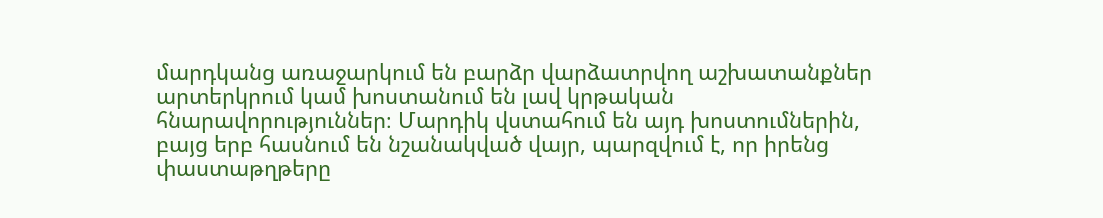մարդկանց առաջարկում են բարձր վարձատրվող աշխատանքներ արտերկրում կամ խոստանում են լավ կրթական հնարավորություններ։ Մարդիկ վստահում են այդ խոստումներին, բայց երբ հասնում են նշանակված վայր, պարզվում է, որ իրենց փաստաթղթերը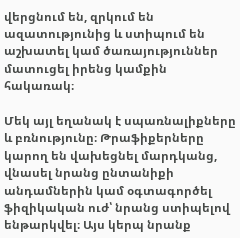վերցնում են, զրկում են ազատությունից և ստիպում են աշխատել կամ ծառայություններ մատուցել իրենց կամքին հակառակ։

Մեկ այլ եղանակ է սպառնալիքները և բռնությունը։ Թրաֆիքերները կարող են վախեցնել մարդկանց, վնասել նրանց ընտանիքի անդամներին կամ օգտագործել ֆիզիկական ուժ՝ նրանց ստիպելով ենթարկվել։ Այս կերպ նրանք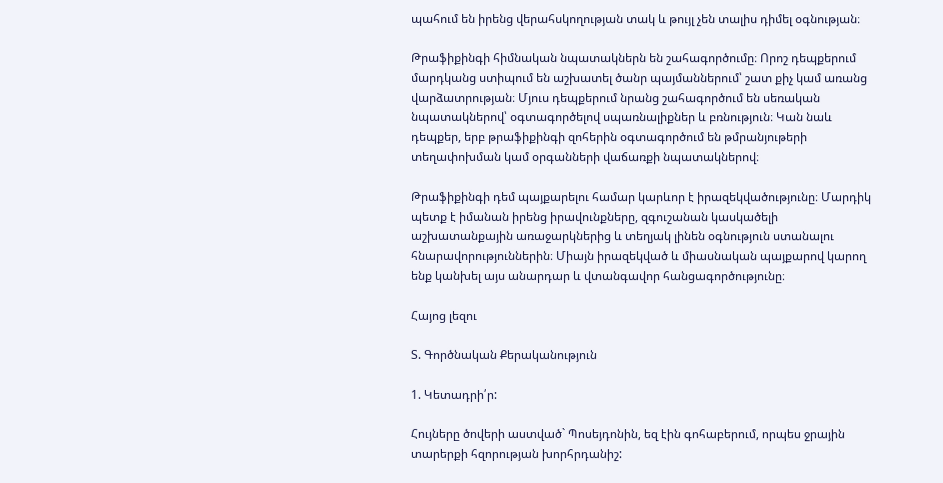պահում են իրենց վերահսկողության տակ և թույլ չեն տալիս դիմել օգնության։

Թրաֆիքինգի հիմնական նպատակներն են շահագործումը։ Որոշ դեպքերում մարդկանց ստիպում են աշխատել ծանր պայմաններում՝ շատ քիչ կամ առանց վարձատրության։ Մյուս դեպքերում նրանց շահագործում են սեռական նպատակներով՝ օգտագործելով սպառնալիքներ և բռնություն։ Կան նաև դեպքեր, երբ թրաֆիքինգի զոհերին օգտագործում են թմրանյութերի տեղափոխման կամ օրգանների վաճառքի նպատակներով։

Թրաֆիքինգի դեմ պայքարելու համար կարևոր է իրազեկվածությունը։ Մարդիկ պետք է իմանան իրենց իրավունքները, զգուշանան կասկածելի աշխատանքային առաջարկներից և տեղյակ լինեն օգնություն ստանալու հնարավորություններին։ Միայն իրազեկված և միասնական պայքարով կարող ենք կանխել այս անարդար և վտանգավոր հանցագործությունը։

Հայոց լեզու

Տ. Գործնական Քերականություն

1. Կետադրի՛ր:

Հույները ծովերի աստված` Պոսեյդոնին, եզ էին գոհաբերում, որպես ջրային տարերքի հզորության խորհրդանիշ: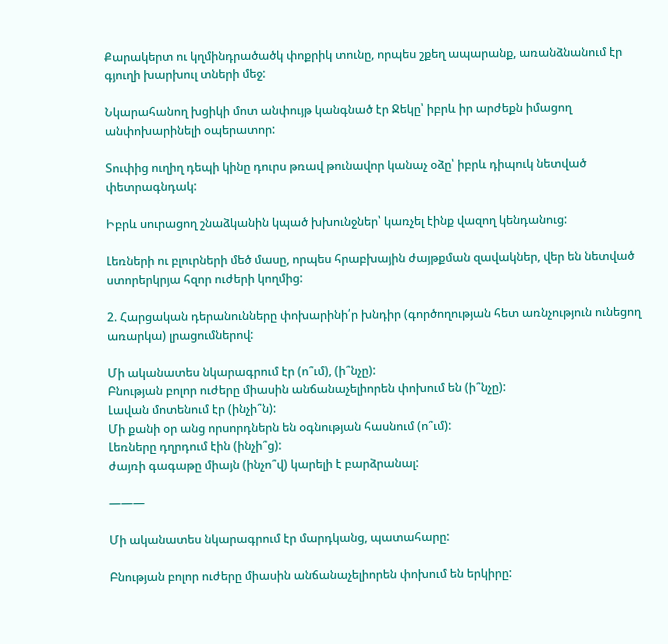Քարակերտ ու կղմինդրածածկ փոքրիկ տունը, որպես շքեղ ապարանք, առանձնանում էր գյուղի խարխուլ տների մեջ:

Նկարահանող խցիկի մոտ անփույթ կանգնած էր Ջեկը՝ իբրև իր արժեքն իմացող անփոխարինելի օպերատոր:

Տուփից ուղիղ դեպի կինը դուրս թռավ թունավոր կանաչ օձը՝ իբրև դիպուկ նետված փետրագնդակ:

Իբրև սուրացող շնաձկանին կպած խխունջներ՝ կառչել էինք վազող կենդանուց:

Լեռների ու բլուրների մեծ մասը, որպես հրաբխային ժայթքման զավակներ, վեր են նետված ստորերկրյա հզոր ուժերի կողմից:

2. Հարցական դերանունները փոխարինի՛ր խնդիր (գործողության հետ առնչություն ունեցող առարկա) լրացումներով:

Մի ականատես նկարագրում էր (ո՞ւմ), (ի՞նչը):
Բնության բոլոր ուժերը միասին անճանաչելիորեն փոխում են (ի՞նչը):
Լավան մոտենում էր (ինչի՞ն):
Մի քանի օր անց որսորդներն են օգնության հասնում (ո՞ւմ):
Լեռները դղրդում էին (ինչի՞ց):
ժայռի գագաթը միայն (ինչո՞վ) կարելի է բարձրանալ:

———

Մի ականատես նկարագրում էր մարդկանց, պատահարը:

Բնության բոլոր ուժերը միասին անճանաչելիորեն փոխում են երկիրը: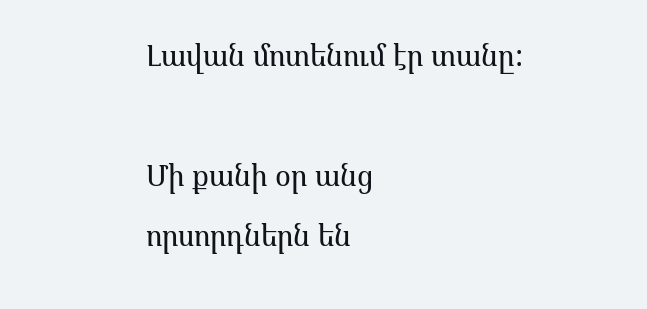Լավան մոտենում էր տանը:

Մի քանի օր անց որսորդներն են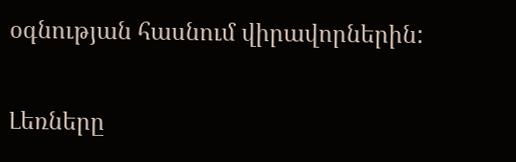օգնության հասնում վիրավորներին:

Լեռները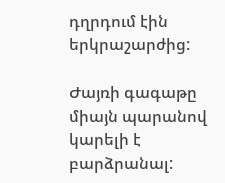դղրդում էին երկրաշարժից:

Ժայռի գագաթը միայն պարանով կարելի է բարձրանալ: